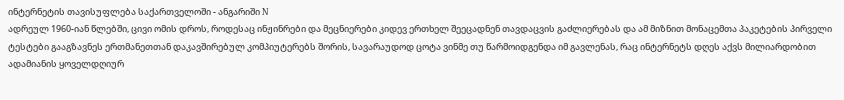ინტერნეტის თავისუფლება საქართველოში - ანგარიში N
ადრეულ 1960-იან წლებში, ცივი ომის დროს, როდესაც ინჟინრები და მეცნიერები კიდევ ერთხელ შეეცადნენ თავდაცვის გაძლიერებას და ამ მიზნით მონაცემთა პაკეტების პირველი ტესტები გააგზავნეს ერთმანეთთან დაკავშირებულ კომპიუტერებს შორის, სავარაუდოდ ცოტა ვინმე თუ წარმოიდგენდა იმ გავლენას, რაც ინტერნეტს დღეს აქვს მილიარდობით ადამიანის ყოველდღიურ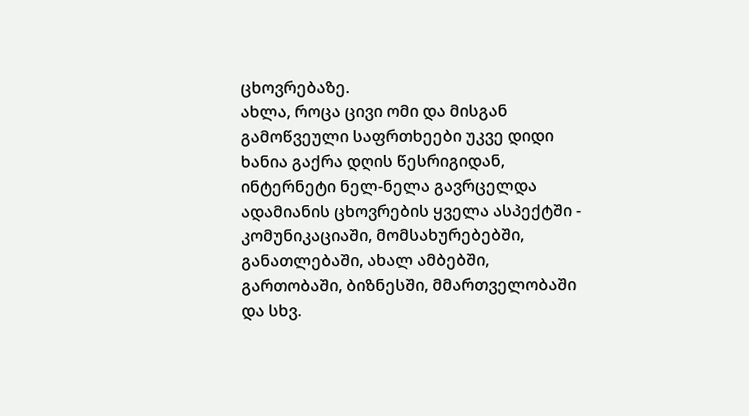ცხოვრებაზე.
ახლა, როცა ცივი ომი და მისგან გამოწვეული საფრთხეები უკვე დიდი ხანია გაქრა დღის წესრიგიდან, ინტერნეტი ნელ-ნელა გავრცელდა ადამიანის ცხოვრების ყველა ასპექტში - კომუნიკაციაში, მომსახურებებში, განათლებაში, ახალ ამბებში, გართობაში, ბიზნესში, მმართველობაში და სხვ.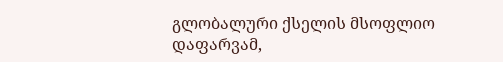გლობალური ქსელის მსოფლიო დაფარვამ,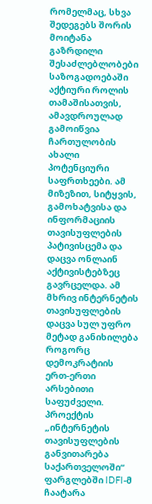რომელმაც, სხვა შედეგებს შორის მოიტანა გაზრდილი შესაძლებლობები საზოგადოებაში აქტიური როლის თამაშისათვის, ამავდროულად გამოიწვია ჩართულობის ახალი პოტენციური საფრთხეები. ამ მიზეზით, სიტყვის, გამოხატვისა და ინფორმაციის თავისუფლების პატივისცემა და დაცვა ონლაინ აქტივისტებზეც გავრცელდა. ამ მხრივ ინტერნეტის თავისუფლების დაცვა სულ უფრო მეტად განიხილება როგორც დემოკრატიის ერთ-ერთი არსებითი საფუძველი.
პროექტის „ინტერნეტის თავისუფლების განვითარება საქართველოში“ ფარგლებში IDFI-მ ჩაატარა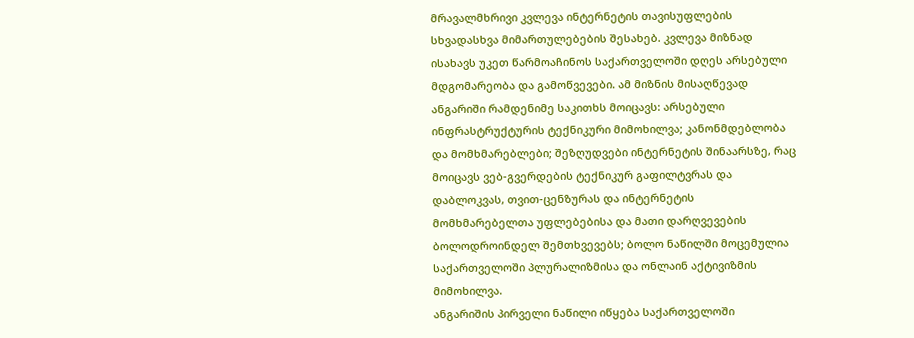მრავალმხრივი კვლევა ინტერნეტის თავისუფლების სხვადასხვა მიმართულებების შესახებ. კვლევა მიზნად ისახავს უკეთ წარმოაჩინოს საქართველოში დღეს არსებული მდგომარეობა და გამოწვევები. ამ მიზნის მისაღწევად ანგარიში რამდენიმე საკითხს მოიცავს: არსებული ინფრასტრუქტურის ტექნიკური მიმოხილვა; კანონმდებლობა და მომხმარებლები; შეზღუდვები ინტერნეტის შინაარსზე, რაც მოიცავს ვებ-გვერდების ტექნიკურ გაფილტვრას და დაბლოკვას, თვით-ცენზურას და ინტერნეტის მომხმარებელთა უფლებებისა და მათი დარღვევების ბოლოდროინდელ შემთხვევებს; ბოლო ნაწილში მოცემულია საქართველოში პლურალიზმისა და ონლაინ აქტივიზმის მიმოხილვა.
ანგარიშის პირველი ნაწილი იწყება საქართველოში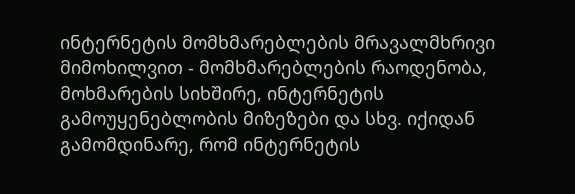ინტერნეტის მომხმარებლების მრავალმხრივი მიმოხილვით - მომხმარებლების რაოდენობა, მოხმარების სიხშირე, ინტერნეტის გამოუყენებლობის მიზეზები და სხვ. იქიდან გამომდინარე, რომ ინტერნეტის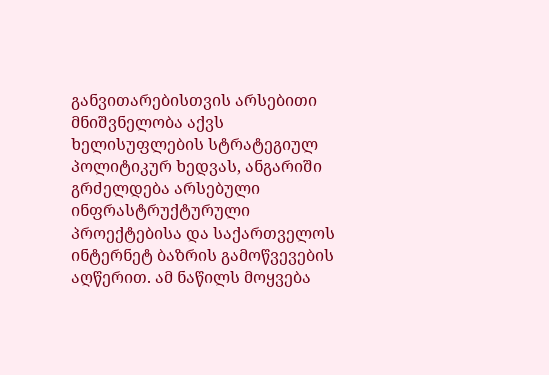განვითარებისთვის არსებითი მნიშვნელობა აქვს ხელისუფლების სტრატეგიულ პოლიტიკურ ხედვას, ანგარიში გრძელდება არსებული ინფრასტრუქტურული პროექტებისა და საქართველოს ინტერნეტ ბაზრის გამოწვევების აღწერით. ამ ნაწილს მოყვება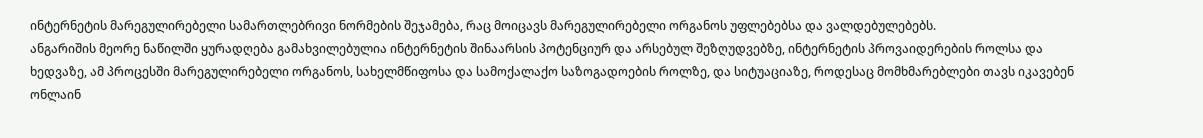ინტერნეტის მარეგულირებელი სამართლებრივი ნორმების შეჯამება, რაც მოიცავს მარეგულირებელი ორგანოს უფლებებსა და ვალდებულებებს.
ანგარიშის მეორე ნაწილში ყურადღება გამახვილებულია ინტერნეტის შინაარსის პოტენციურ და არსებულ შეზღუდვებზე, ინტერნეტის პროვაიდერების როლსა და ხედვაზე, ამ პროცესში მარეგულირებელი ორგანოს, სახელმწიფოსა და სამოქალაქო საზოგადოების როლზე, და სიტუაციაზე, როდესაც მომხმარებლები თავს იკავებენ ონლაინ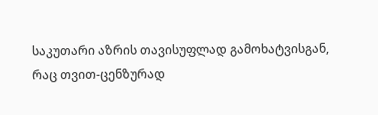საკუთარი აზრის თავისუფლად გამოხატვისგან, რაც თვით-ცენზურად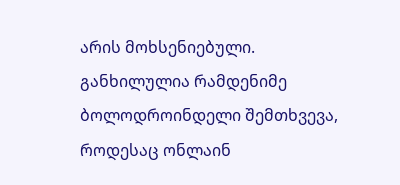არის მოხსენიებული. განხილულია რამდენიმე ბოლოდროინდელი შემთხვევა, როდესაც ონლაინ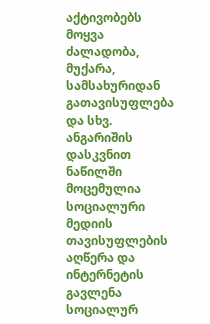აქტივობებს მოყვა ძალადობა, მუქარა, სამსახურიდან გათავისუფლება და სხვ.
ანგარიშის დასკვნით ნაწილში მოცემულია სოციალური მედიის თავისუფლების აღწერა და ინტერნეტის გავლენა სოციალურ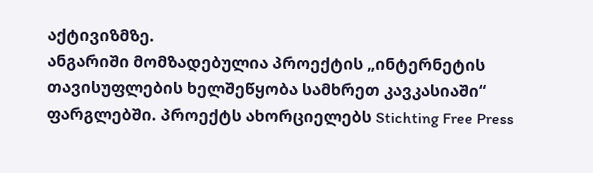აქტივიზმზე.
ანგარიში მომზადებულია პროექტის „ინტერნეტის თავისუფლების ხელშეწყობა სამხრეთ კავკასიაში“ ფარგლებში. პროექტს ახორციელებს Stichting Free Press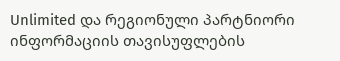Unlimited და რეგიონული პარტნიორი ინფორმაციის თავისუფლების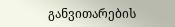განვითარების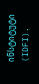ინსტიტუტი (IDFI).